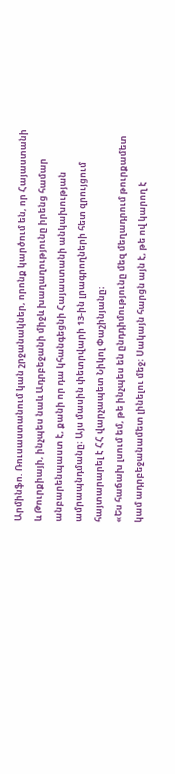Արմինֆո. Ռուսաստանում կան շրջանակներ, որոնք կարծում են, որ Հայաստանի և Թուրքիայի, ինչպես նաև Ադրբեջանի միջև խաղաղությունը իրենց համար անբարենպաստ է, քանի որ դա կհանգեցնի Հայաստանի անկախության ամրապնդմանը։ Այս մասին փետրվարի 13-ին լրագրողների հետ զրույցում հայտարարել է ՀՀ վարչապետ Նիկոլ Փաշինյանը։
«Ես հաճախ լսում եմ, թե ինչպես են ընդդիմությունը մեզ մեղադրում թուրքամետ կամ ադրբեջանամետ լինելու մեջ։ Սակայն հարցն այն է, թե ով կարող է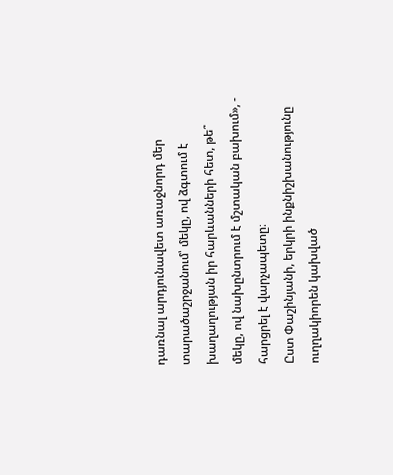դառնալ արդյունավետ առաջնորդ մեր տարածաշրջանում՝ մեկը, ով ձգտում է խաղաղության իր հարևանների հետ, թե՞ մեկը, ով նախընտրում է մշտական բախում», - հարցրել է վարչապետը։
Ըստ Փաշինյանի, երկրի ինքնիշխանությունը ուղղակիորեն կախված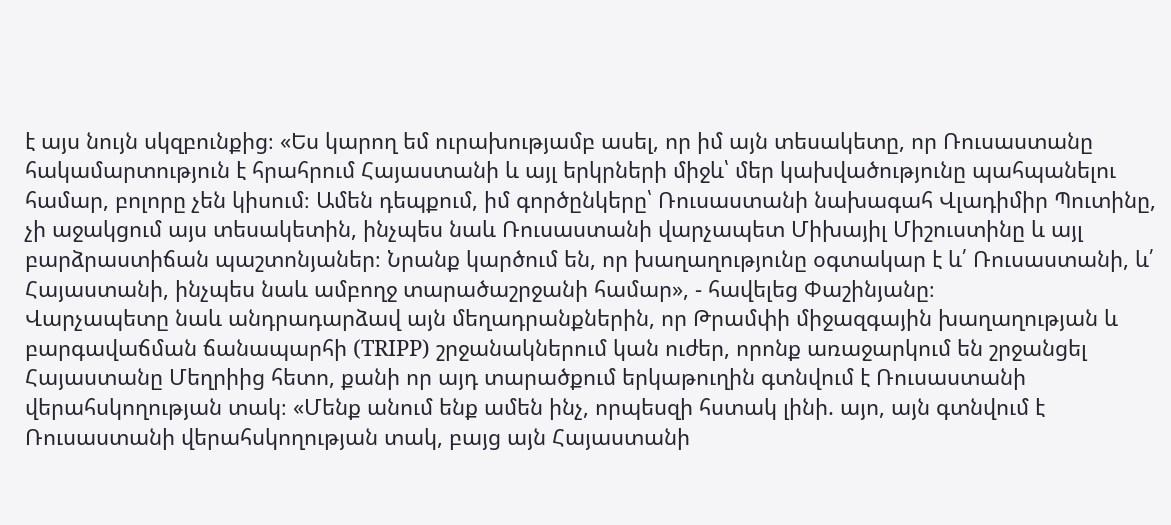է այս նույն սկզբունքից։ «Ես կարող եմ ուրախությամբ ասել, որ իմ այն տեսակետը, որ Ռուսաստանը հակամարտություն է հրահրում Հայաստանի և այլ երկրների միջև՝ մեր կախվածությունը պահպանելու համար, բոլորը չեն կիսում։ Ամեն դեպքում, իմ գործընկերը՝ Ռուսաստանի նախագահ Վլադիմիր Պուտինը, չի աջակցում այս տեսակետին, ինչպես նաև Ռուսաստանի վարչապետ Միխայիլ Միշուստինը և այլ բարձրաստիճան պաշտոնյաներ։ Նրանք կարծում են, որ խաղաղությունը օգտակար է և՛ Ռուսաստանի, և՛ Հայաստանի, ինչպես նաև ամբողջ տարածաշրջանի համար», - հավելեց Փաշինյանը։
Վարչապետը նաև անդրադարձավ այն մեղադրանքներին, որ Թրամփի միջազգային խաղաղության և բարգավաճման ճանապարհի (TRIPP) շրջանակներում կան ուժեր, որոնք առաջարկում են շրջանցել Հայաստանը Մեղրիից հետո, քանի որ այդ տարածքում երկաթուղին գտնվում է Ռուսաստանի վերահսկողության տակ։ «Մենք անում ենք ամեն ինչ, որպեսզի հստակ լինի. այո, այն գտնվում է Ռուսաստանի վերահսկողության տակ, բայց այն Հայաստանի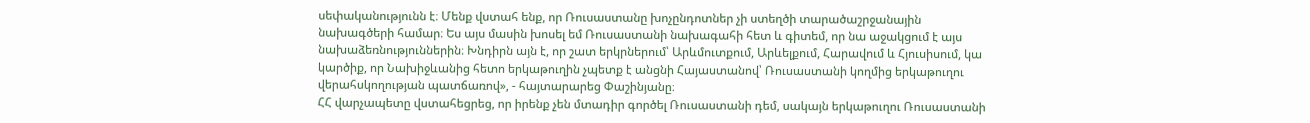սեփականությունն է։ Մենք վստահ ենք, որ Ռուսաստանը խոչընդոտներ չի ստեղծի տարածաշրջանային նախագծերի համար։ Ես այս մասին խոսել եմ Ռուսաստանի նախագահի հետ և գիտեմ, որ նա աջակցում է այս նախաձեռնություններին։ Խնդիրն այն է, որ շատ երկրներում՝ Արևմուտքում, Արևելքում, Հարավում և Հյուսիսում, կա կարծիք, որ Նախիջևանից հետո երկաթուղին չպետք է անցնի Հայաստանով՝ Ռուսաստանի կողմից երկաթուղու վերահսկողության պատճառով», - հայտարարեց Փաշինյանը։
ՀՀ վարչապետը վստահեցրեց, որ իրենք չեն մտադիր գործել Ռուսաստանի դեմ, սակայն երկաթուղու Ռուսաստանի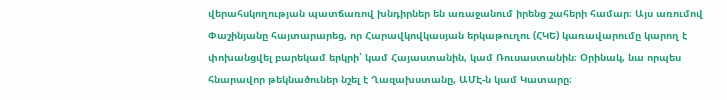վերահսկողության պատճառով խնդիրներ են առաջանում իրենց շահերի համար։ Այս առումով Փաշինյանը հայտարարեց, որ Հարավկովկասյան երկաթուղու (ՀԿԵ) կառավարումը կարող է փոխանցվել բարեկամ երկրի՝ կամ Հայաստանին, կամ Ռուսաստանին։ Օրինակ, նա որպես հնարավոր թեկնածուներ նշել է Ղազախստանը, ԱՄԷ-ն կամ Կատարը։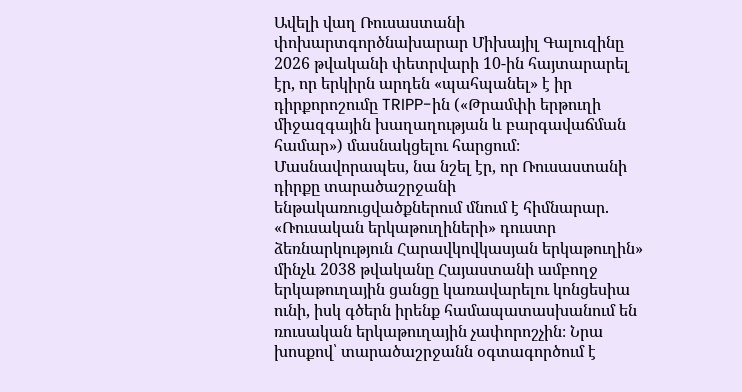Ավելի վաղ Ռուսաստանի փոխարտգործնախարար Միխայիլ Գալուզինը 2026 թվականի փետրվարի 10-ին հայտարարել էր, որ երկիրն արդեն «պահպանել» է իր դիրքորոշումը TRIPP-ին («Թրամփի երթուղի միջազգային խաղաղության և բարգավաճման համար») մասնակցելու հարցում։ Մասնավորապես, նա նշել էր, որ Ռուսաստանի դիրքը տարածաշրջանի ենթակառուցվածքներում մնում է հիմնարար. «Ռուսական երկաթուղիների» դուստր ձեռնարկություն Հարավկովկասյան երկաթուղին» մինչև 2038 թվականը Հայաստանի ամբողջ երկաթուղային ցանցը կառավարելու կոնցեսիա ունի, իսկ գծերն իրենք համապատասխանում են ռուսական երկաթուղային չափորոշչին։ Նրա խոսքով՝ տարածաշրջանն օգտագործում է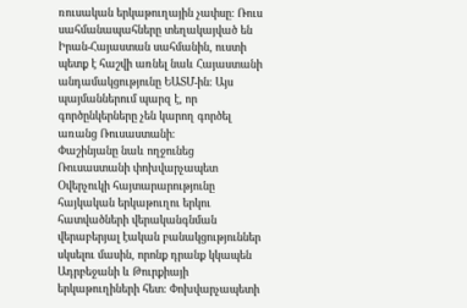ռուսական երկաթուղային չափսը։ Ռուս սահմանապահները տեղակայված են Իրան-Հայաստան սահմանին, ուստի պետք է հաշվի առնել նաև Հայաստանի անդամակցությունը ԵԱՏՄ-ին։ Այս պայմաններում պարզ է, որ գործընկերները չեն կարող գործել առանց Ռուսաստանի։
Փաշինյանը նաև ողջունեց Ռուսաստանի փոխվարչապետ Օվերչուկի հայտարարությունը հայկական երկաթուղու երկու հատվածների վերականգնման վերաբերյալ էական բանակցություններ սկսելու մասին, որոնք դրանք կկապեն Ադրբեջանի և Թուրքիայի երկաթուղիների հետ։ Փոխվարչապետի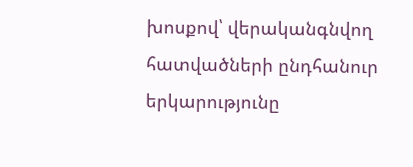խոսքով՝ վերականգնվող հատվածների ընդհանուր երկարությունը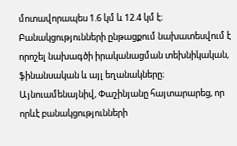մոտավորապես 1.6 կմ և 12.4 կմ է։ Բանակցությունների ընթացքում նախատեսվում է որոշել նախագծի իրականացման տեխնիկական, ֆինանսական և այլ եղանակները։
Այնուամենայնիվ, Փաշինյանը հայտարարեց, որ որևէ բանակցությունների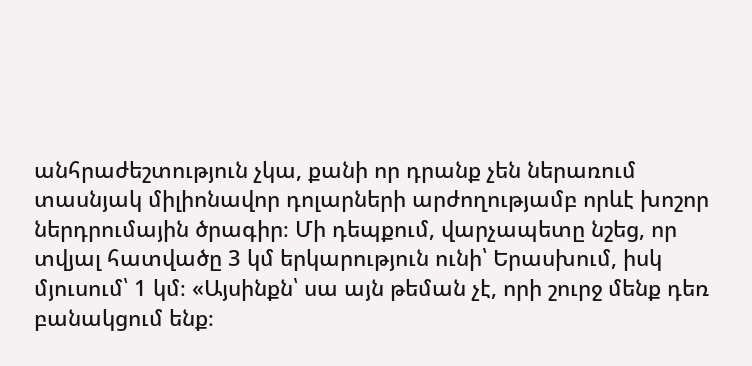անհրաժեշտություն չկա, քանի որ դրանք չեն ներառում տասնյակ միլիոնավոր դոլարների արժողությամբ որևէ խոշոր ներդրումային ծրագիր։ Մի դեպքում, վարչապետը նշեց, որ տվյալ հատվածը 3 կմ երկարություն ունի՝ Երասխում, իսկ մյուսում՝ 1 կմ։ «Այսինքն՝ սա այն թեման չէ, որի շուրջ մենք դեռ բանակցում ենք։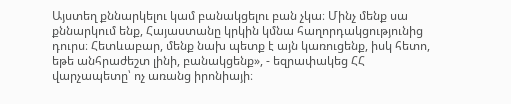Այստեղ քննարկելու կամ բանակցելու բան չկա։ Մինչ մենք սա քննարկում ենք, Հայաստանը կրկին կմնա հաղորդակցությունից դուրս։ Հետևաբար, մենք նախ պետք է այն կառուցենք, իսկ հետո, եթե անհրաժեշտ լինի, բանակցենք», - եզրափակեց ՀՀ վարչապետը՝ ոչ առանց իրոնիայի։